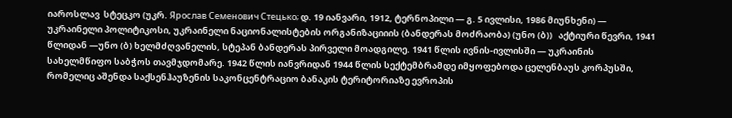იაროსლავ  სტეცკო (უკრ. Ярослав Семенович Стецько; დ. 19 იანვარი, 1912, ტერნოპილი — გ. 5 ივლისი, 1986 მიუნხენი) — უკრაინელი პოლიტიკოსი, უკრაინელი ნაციონალისტების ორგანიზაციიის (ბანდერას მოძრაობა) (უნო (ბ))   აქტიური წევრი, 1941 წლიდან —უნო (ბ) ხელმძღვანელის, სტეპან ბანდერას პირველი მოადგილე. 1941 წლის ივნის-ივლისში — უკრაინის სახელმწიფო საბჭოს თავმჯდომარე. 1942 წლის იანვრიდან 1944 წლის სექტემბრამდე იმყოფებოდა ცელენბაუს კორპუსში, რომელიც აშენდა საქსენჰაუზენის საკონცენტრაციო ბანაკის ტერიტორიაზე ევროპის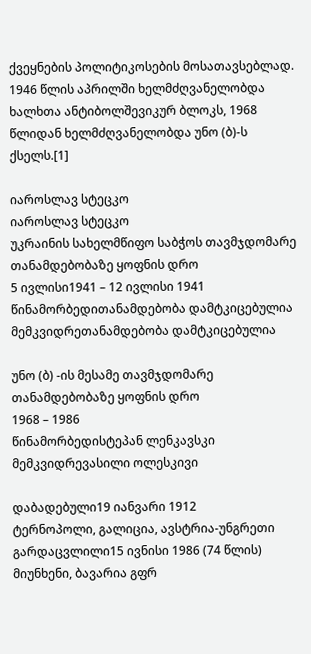ქვეყნების პოლიტიკოსების მოსათავსებლად. 1946 წლის აპრილში ხელმძღვანელობდა ხალხთა ანტიბოლშევიკურ ბლოკს, 1968 წლიდან ხელმძღვანელობდა უნო (ბ)-ს ქსელს.[1]

იაროსლავ სტეცკო
იაროსლავ სტეცკო
უკრაინის სახელმწიფო საბჭოს თავმჯდომარე
თანამდებობაზე ყოფნის დრო
5 ივლისი1941 – 12 ივლისი 1941
წინამორბედითანამდებობა დამტკიცებულია
მემკვიდრეთანამდებობა დამტკიცებულია

უნო (ბ) -ის მესამე თავმჯდომარე
თანამდებობაზე ყოფნის დრო
1968 – 1986
წინამორბედისტეპან ლენკავსკი
მემკვიდრევასილი ოლესკივი

დაბადებული19 იანვარი 1912
ტერნოპოლი, გალიცია, ავსტრია-უნგრეთი
გარდაცვლილი15 ივნისი 1986 (74 წლის)
მიუნხენი, ბავარია გფრ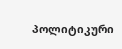პოლიტიკური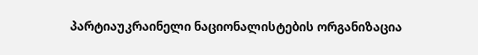პარტიაუკრაინელი ნაციონალისტების ორგანიზაცია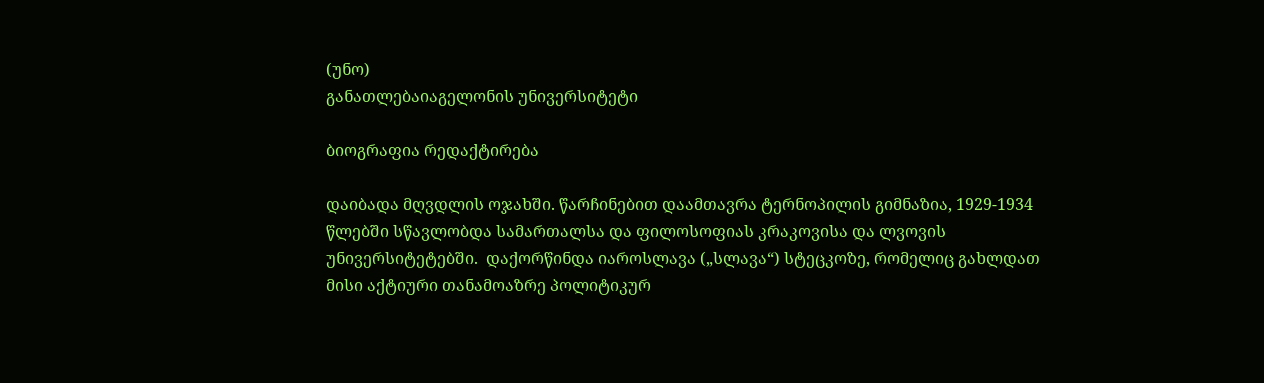(უნო)
განათლებაიაგელონის უნივერსიტეტი

ბიოგრაფია რედაქტირება

დაიბადა მღვდლის ოჯახში. წარჩინებით დაამთავრა ტერნოპილის გიმნაზია, 1929-1934 წლებში სწავლობდა სამართალსა და ფილოსოფიას კრაკოვისა და ლვოვის უნივერსიტეტებში.  დაქორწინდა იაროსლავა („სლავა“) სტეცკოზე, რომელიც გახლდათ მისი აქტიური თანამოაზრე პოლიტიკურ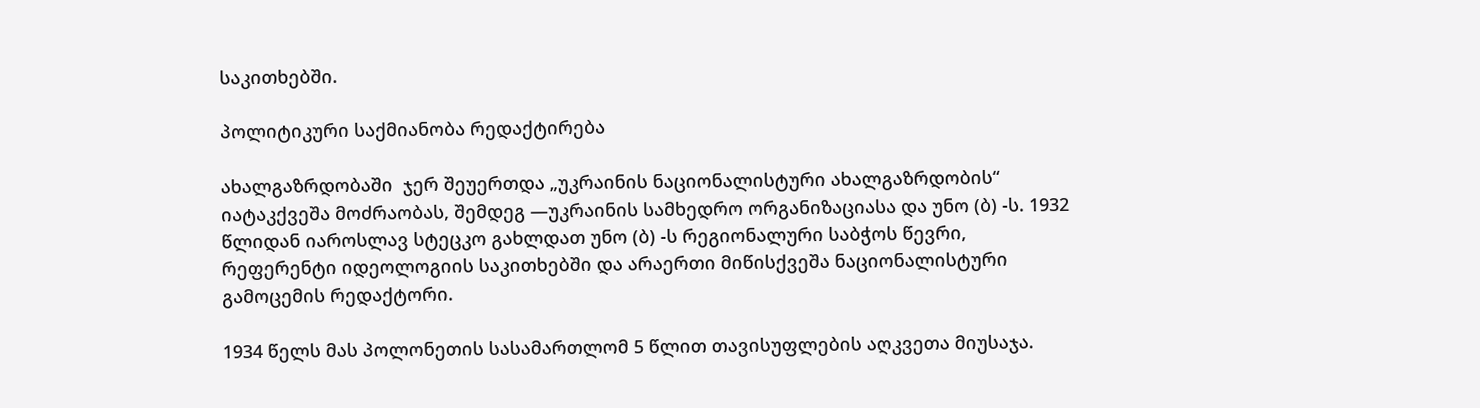საკითხებში.

პოლიტიკური საქმიანობა რედაქტირება

ახალგაზრდობაში  ჯერ შეუერთდა „უკრაინის ნაციონალისტური ახალგაზრდობის“ იატაკქვეშა მოძრაობას, შემდეგ —უკრაინის სამხედრო ორგანიზაციასა და უნო (ბ) -ს. 1932 წლიდან იაროსლავ სტეცკო გახლდათ უნო (ბ) -ს რეგიონალური საბჭოს წევრი,  რეფერენტი იდეოლოგიის საკითხებში და არაერთი მიწისქვეშა ნაციონალისტური გამოცემის რედაქტორი.

1934 წელს მას პოლონეთის სასამართლომ 5 წლით თავისუფლების აღკვეთა მიუსაჯა.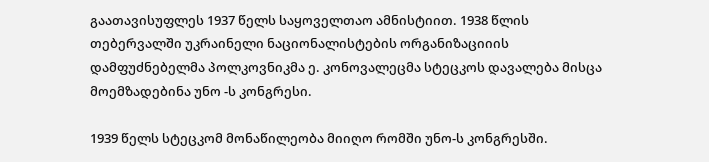გაათავისუფლეს 1937 წელს საყოველთაო ამნისტიით. 1938 წლის თებერვალში უკრაინელი ნაციონალისტების ორგანიზაციიის დამფუძნებელმა პოლკოვნიკმა ე. კონოვალეცმა სტეცკოს დავალება მისცა მოემზადებინა უნო -ს კონგრესი.

1939 წელს სტეცკომ მონაწილეობა მიიღო რომში უნო-ს კონგრესში.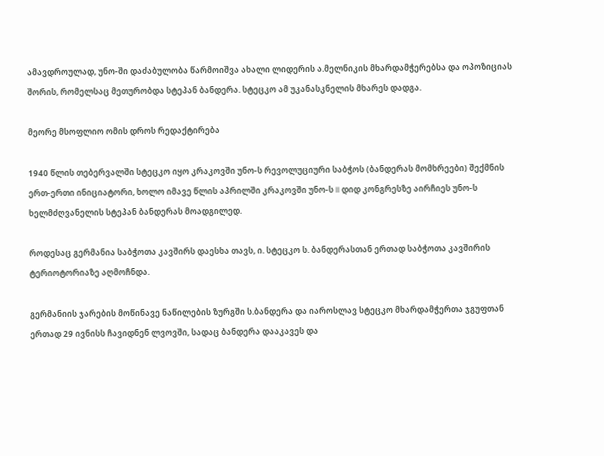ამავდროულად, უნო-ში დაძაბულობა წარმოიშვა ახალი ლიდერის ა.მელნიკის მხარდამჭერებსა და ოპოზიციას შორის, რომელსაც მეთურობდა სტეპან ბანდერა. სტეცკო ამ უკანასკნელის მხარეს დადგა.

მეორე მსოფლიო ომის დროს რედაქტირება

1940 წლის თებერვალში სტეცკო იყო კრაკოვში უნო-ს რევოლუციური საბჭოს (ბანდერას მომხრეები) შექმნის ერთ-ერთი ინიციატორი, ხოლო იმავე წლის აპრილში კრაკოვში უნო-ს II დიდ კონგრესზე აირჩიეს უნო-ს ხელმძღვანელის სტეპან ბანდერას მოადგილედ.

როდესაც გერმანია საბჭოთა კავშირს დაესხა თავს, ი. სტეცკო ს. ბანდერასთან ერთად საბჭოთა კავშირის ტერიოტორიაზე აღმოჩნდა.

გერმანიის ჯარების მოწინავე ნაწილების ზურგში ს.ბანდერა და იაროსლავ სტეცკო მხარდამჭერთა ჯგუფთან ერთად 29 ივნისს ჩავიდნენ ლვოვში, სადაც ბანდერა დააკავეს და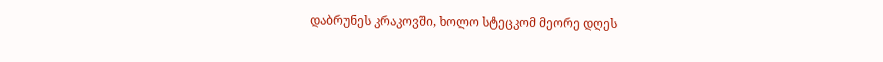დაბრუნეს კრაკოვში, ხოლო სტეცკომ მეორე დღეს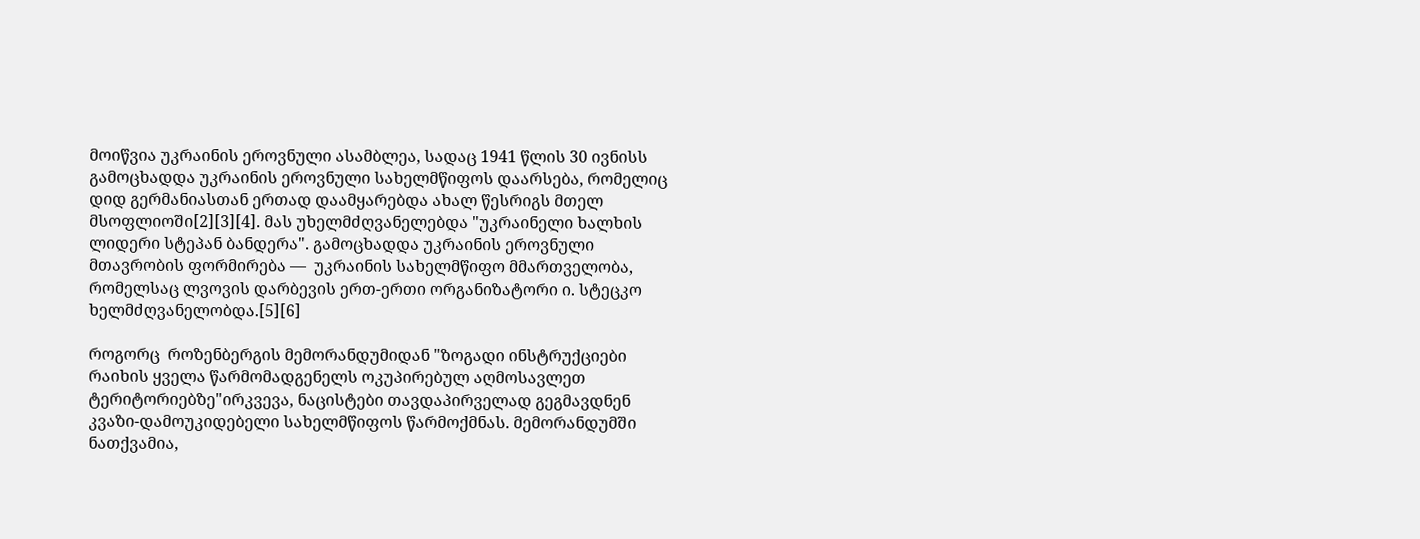მოიწვია უკრაინის ეროვნული ასამბლეა, სადაც 1941 წლის 30 ივნისს გამოცხადდა უკრაინის ეროვნული სახელმწიფოს დაარსება, რომელიც დიდ გერმანიასთან ერთად დაამყარებდა ახალ წესრიგს მთელ მსოფლიოში[2][3][4]. მას უხელმძღვანელებდა "უკრაინელი ხალხის ლიდერი სტეპან ბანდერა". გამოცხადდა უკრაინის ეროვნული მთავრობის ფორმირება —  უკრაინის სახელმწიფო მმართველობა, რომელსაც ლვოვის დარბევის ერთ-ერთი ორგანიზატორი ი. სტეცკო ხელმძღვანელობდა.[5][6]

როგორც  როზენბერგის მემორანდუმიდან "ზოგადი ინსტრუქციები რაიხის ყველა წარმომადგენელს ოკუპირებულ აღმოსავლეთ ტერიტორიებზე"ირკვევა, ნაცისტები თავდაპირველად გეგმავდნენ  კვაზი-დამოუკიდებელი სახელმწიფოს წარმოქმნას. მემორანდუმში ნათქვამია,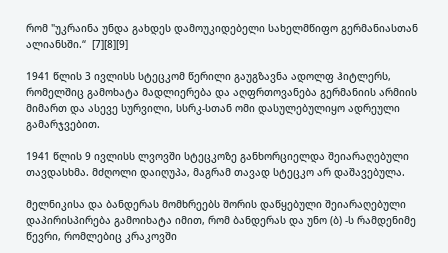რომ "უკრაინა უნდა გახდეს დამოუკიდებელი სახელმწიფო გერმანიასთან ალიანსში.“  [7][8][9]

1941 წლის 3 ივლისს სტეცკომ წერილი გაუგზავნა ადოლფ ჰიტლერს, რომელშიც გამოხატა მადლიერება და აღფრთოვანება გერმანიის არმიის მიმართ და ასევე სურვილი, სსრკ-სთან ომი დასულებულიყო ადრეული გამარჯვებით.

1941 წლის 9 ივლისს ლვოვში სტეცკოზე განხორციელდა შეიარაღებული თავდასხმა. მძღოლი დაიღუპა, მაგრამ თავად სტეცკო არ დაშავებულა.

მელნიკისა და ბანდერას მომხრეებს შორის დაწყებული შეიარაღებული დაპირისპირება გამოიხატა იმით, რომ ბანდერას და უნო (ბ) -ს რამდენიმე წევრი, რომლებიც კრაკოვში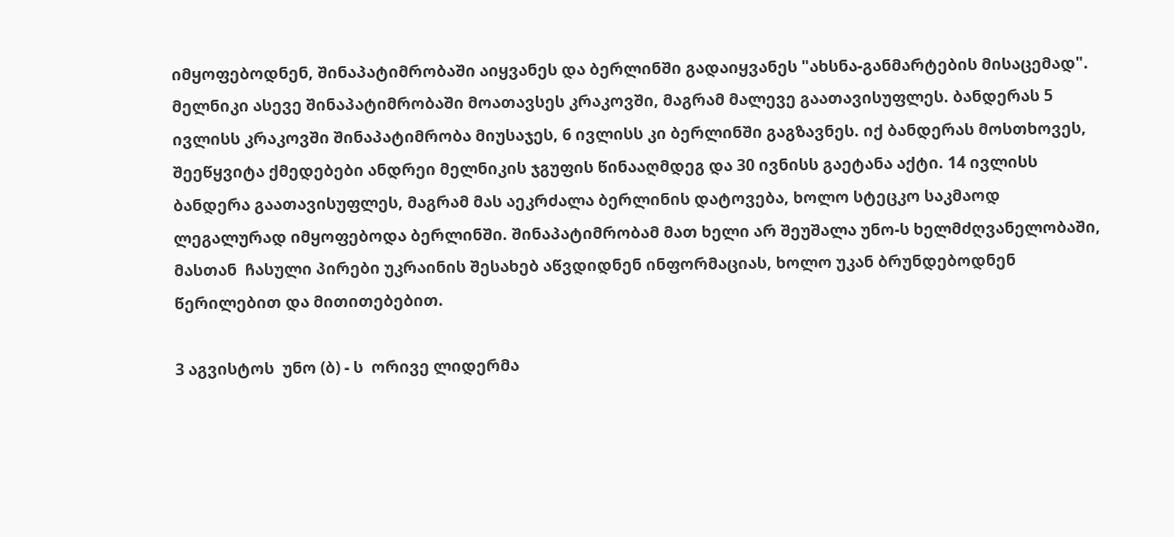იმყოფებოდნენ, შინაპატიმრობაში აიყვანეს და ბერლინში გადაიყვანეს "ახსნა-განმარტების მისაცემად". მელნიკი ასევე შინაპატიმრობაში მოათავსეს კრაკოვში, მაგრამ მალევე გაათავისუფლეს. ბანდერას 5 ივლისს კრაკოვში შინაპატიმრობა მიუსაჯეს, 6 ივლისს კი ბერლინში გაგზავნეს. იქ ბანდერას მოსთხოვეს, შეეწყვიტა ქმედებები ანდრეი მელნიკის ჯგუფის წინააღმდეგ და 30 ივნისს გაეტანა აქტი. 14 ივლისს ბანდერა გაათავისუფლეს, მაგრამ მას აეკრძალა ბერლინის დატოვება, ხოლო სტეცკო საკმაოდ ლეგალურად იმყოფებოდა ბერლინში. შინაპატიმრობამ მათ ხელი არ შეუშალა უნო-ს ხელმძღვანელობაში,  მასთან  ჩასული პირები უკრაინის შესახებ აწვდიდნენ ინფორმაციას, ხოლო უკან ბრუნდებოდნენ  წერილებით და მითითებებით.

3 აგვისტოს  უნო (ბ) - ს  ორივე ლიდერმა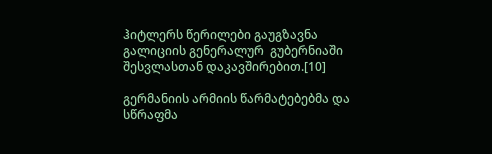ჰიტლერს წერილები გაუგზავნა  გალიციის გენერალურ  გუბერნიაში შესვლასთან დაკავშირებით.[10]

გერმანიის არმიის წარმატებებმა და სწრაფმა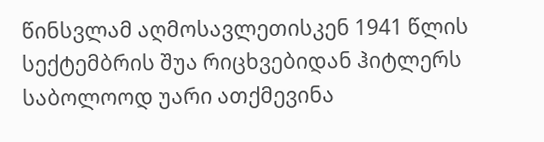წინსვლამ აღმოსავლეთისკენ 1941 წლის სექტემბრის შუა რიცხვებიდან ჰიტლერს საბოლოოდ უარი ათქმევინა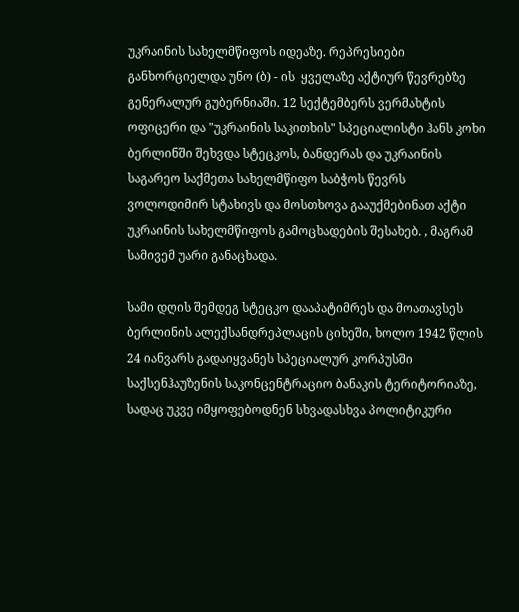უკრაინის სახელმწიფოს იდეაზე. რეპრესიები განხორციელდა უნო (ბ) - ის  ყველაზე აქტიურ წევრებზე გენერალურ გუბერნიაში. 12 სექტემბერს ვერმახტის ოფიცერი და "უკრაინის საკითხის" სპეციალისტი ჰანს კოხი ბერლინში შეხვდა სტეცკოს, ბანდერას და უკრაინის საგარეო საქმეთა სახელმწიფო საბჭოს წევრს ვოლოდიმირ სტახივს და მოსთხოვა გააუქმებინათ აქტი  უკრაინის სახელმწიფოს გამოცხადების შესახებ. , მაგრამ სამივემ უარი განაცხადა.

სამი დღის შემდეგ სტეცკო დააპატიმრეს და მოათავსეს ბერლინის ალექსანდრეპლაცის ციხეში, ხოლო 1942 წლის 24 იანვარს გადაიყვანეს სპეციალურ კორპუსში საქსენჰაუზენის საკონცენტრაციო ბანაკის ტერიტორიაზე, სადაც უკვე იმყოფებოდნენ სხვადასხვა პოლიტიკური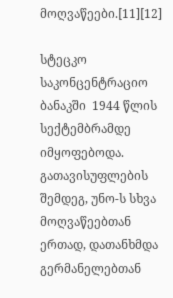მოღვაწეები.[11][12]

სტეცკო საკონცენტრაციო ბანაკში  1944 წლის სექტემბრამდე იმყოფებოდა.  გათავისუფლების შემდეგ, უნო-ს სხვა მოღვაწეებთან ერთად, დათანხმდა გერმანელებთან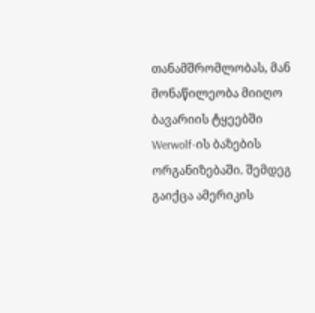თანამშრომლობას, მან მონაწილეობა მიიღო  ბავარიის ტყეებში Werwolf-ის ბაზების ორგანიზებაში. შემდეგ გაიქცა ამერიკის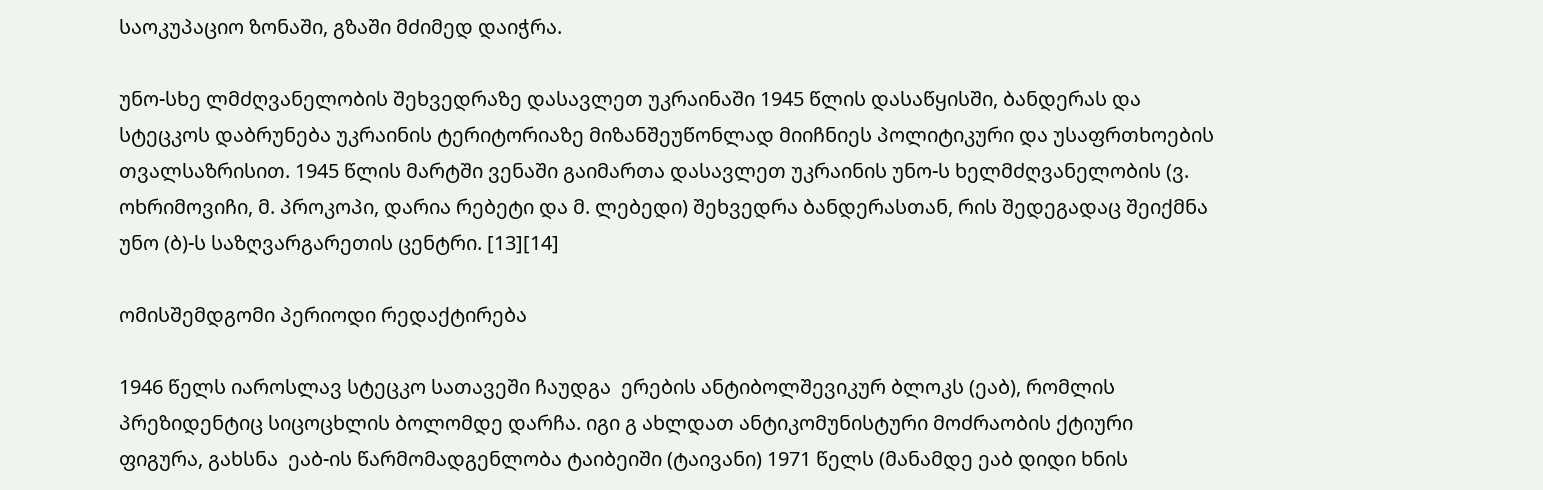საოკუპაციო ზონაში, გზაში მძიმედ დაიჭრა.

უნო-სხე ლმძღვანელობის შეხვედრაზე დასავლეთ უკრაინაში 1945 წლის დასაწყისში, ბანდერას და სტეცკოს დაბრუნება უკრაინის ტერიტორიაზე მიზანშეუწონლად მიიჩნიეს პოლიტიკური და უსაფრთხოების თვალსაზრისით. 1945 წლის მარტში ვენაში გაიმართა დასავლეთ უკრაინის უნო-ს ხელმძღვანელობის (ვ. ოხრიმოვიჩი, მ. პროკოპი, დარია რებეტი და მ. ლებედი) შეხვედრა ბანდერასთან, რის შედეგადაც შეიქმნა უნო (ბ)-ს საზღვარგარეთის ცენტრი. [13][14]

ომისშემდგომი პერიოდი რედაქტირება

1946 წელს იაროსლავ სტეცკო სათავეში ჩაუდგა  ერების ანტიბოლშევიკურ ბლოკს (ეაბ), რომლის პრეზიდენტიც სიცოცხლის ბოლომდე დარჩა. იგი გ ახლდათ ანტიკომუნისტური მოძრაობის ქტიური ფიგურა, გახსნა  ეაბ-ის წარმომადგენლობა ტაიბეიში (ტაივანი) 1971 წელს (მანამდე ეაბ დიდი ხნის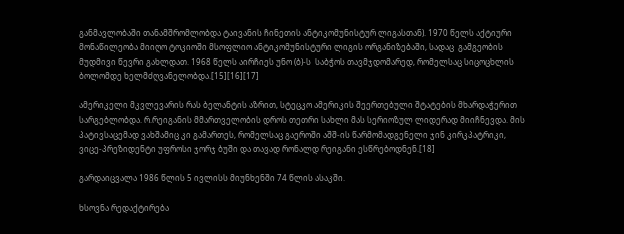განმავლობაში თანამშრომლობდა ტაივანის ჩინეთის ანტიკომუნისტურ ლიგასთან). 1970 წელს აქტიური მონაწილეობა მიიღო ტოკიოში მსოფლიო ანტიკომუნისტური ლიგის ორგანიზებაში, სადაც  გამგეობის მუდმივი წევრი გახლდათ. 1968 წელს აირჩიეს უნო (ბ)-ს  საბჭოს თავმჯდომარედ, რომელსაც სიცოცხლის ბოლომდე ხელმძღვანელობდა.[15][16][17]

ამერიკელი მკვლევარის რას ბელანტის აზრით, სტეცკო ამერიკის შეერთებული შტატების მხარდაჭერით სარგებლობდა. რ.რეიგანის მმართველობის დროს თეთრი სახლი მას სერიოზულ ლიდერად მიიჩნევდა. მის პატივსაცემად ვახშამიც კი გამართეს, რომელსაც გაეროში აშშ-ის წარმომადგენელი ჯინ კირკპატრიკი, ვიცე-პრეზიდენტი უფროსი ჯორჯ ბუში და თავად რონალდ რეიგანი ესწრებოდნენ.[18]

გარდაიცვალა 1986 წლის 5 ივლისს მიუნხენში 74 წლის ასაკში.

ხსოვნა რედაქტირება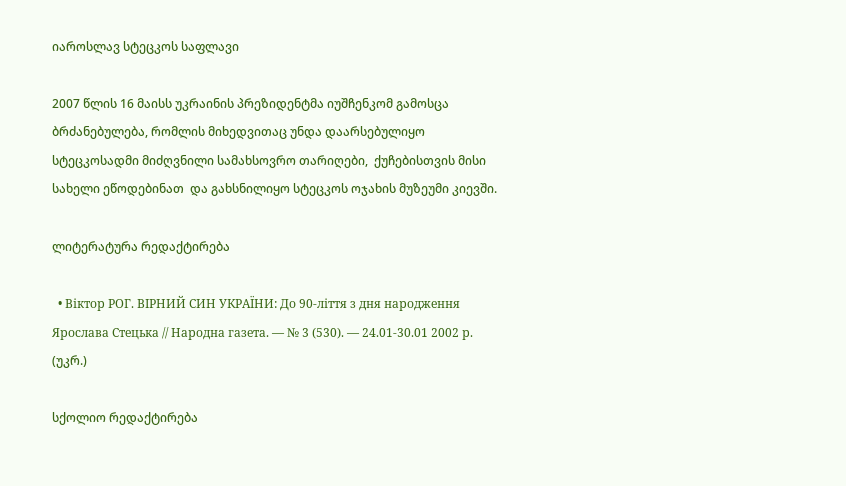იაროსლავ სტეცკოს საფლავი

2007 წლის 16 მაისს უკრაინის პრეზიდენტმა იუშჩენკომ გამოსცა ბრძანებულება, რომლის მიხედვითაც უნდა დაარსებულიყო სტეცკოსადმი მიძღვნილი სამახსოვრო თარიღები,  ქუჩებისთვის მისი სახელი ეწოდებინათ  და გახსნილიყო სტეცკოს ოჯახის მუზეუმი კიევში.

ლიტერატურა რედაქტირება

  • Віктор РОГ. ВІРНИЙ СИН УКРАЇНИ: До 90-ліття з дня народження Ярослава Стецька // Народна газета. — № 3 (530). — 24.01-30.01 2002 р. (უკრ.)

სქოლიო რედაქტირება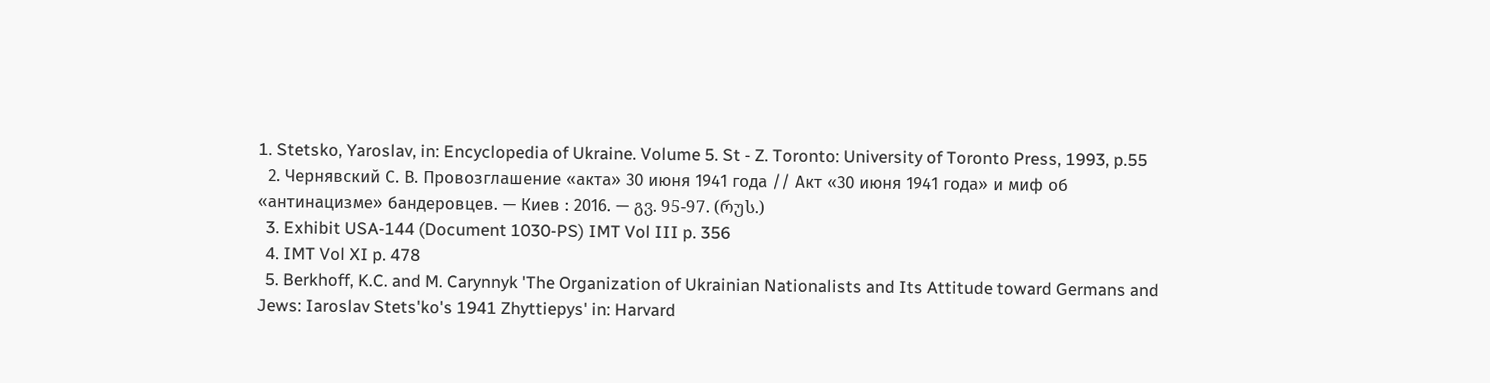1. Stetsko, Yaroslav, in: Encyclopedia of Ukraine. Volume 5. St - Z. Toronto: University of Toronto Press, 1993, p.55
  2. Чернявский С. В. Провозглашение «акта» 30 июня 1941 года // Акт «30 июня 1941 года» и миф об «антинацизме» бандеровцев. — Киев : 2016. — გვ. 95-97. (რუს.)
  3. Exhibit USA-144 (Document 1030-PS) IMT Vol III p. 356
  4. IMT Vol XI p. 478
  5. Berkhoff, K.C. and M. Carynnyk 'The Organization of Ukrainian Nationalists and Its Attitude toward Germans and Jews: Iaroslav Stets'ko's 1941 Zhyttiepys' in: Harvard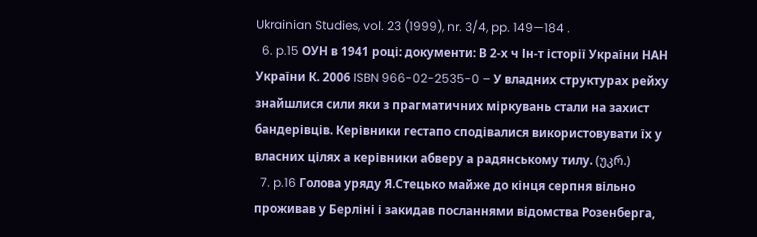Ukrainian Studies, vol. 23 (1999), nr. 3/4, pp. 149—184 .
  6. p.15 ОУН в 1941 році: документи: В 2-х ч Ін-т історії України НАН України К. 2006 ISBN 966-02-2535-0 – У владних структурах рейху знайшлися сили яки з прагматичних міркувань стали на захист бандерівців. Керівники гестапо сподівалися використовувати їх у власних цілях а керівники абверу а радянському тилу. (უკრ.)
  7. p.16 Голова уряду Я.Стецько майже до кінця серпня вільно проживав у Берліні і закидав посланнями відомства Розенберга,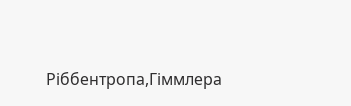Ріббентропа,Гіммлера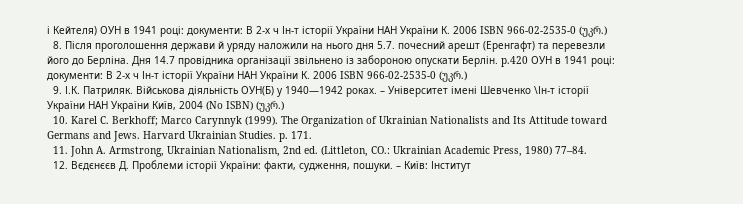і Кейтеля) ОУН в 1941 році: документи: В 2-х ч Ін-т історії України НАН України К. 2006 ISBN 966-02-2535-0 (უკრ.)
  8. Після проголошення держави й уряду наложили на нього дня 5.7. почесний арешт (Еренгафт) та перевезли його до Берліна. Дня 14.7 провідника організації звільнено із забороною опускати Берлін. p.420 ОУН в 1941 році: документи: В 2-х ч Ін-т історії України НАН України К. 2006 ISBN 966-02-2535-0 (უკრ.)
  9. І.К. Патриляк. Військова діяльність ОУН(Б) у 1940—1942 роках. – Університет імені Шевченко \Ін-т історії України НАН України Київ, 2004 (No ISBN) (უკრ.)
  10. Karel C. Berkhoff; Marco Carynnyk (1999). The Organization of Ukrainian Nationalists and Its Attitude toward Germans and Jews. Harvard Ukrainian Studies. p. 171.
  11. John A. Armstrong, Ukrainian Nationalism, 2nd ed. (Littleton, CO.: Ukrainian Academic Press, 1980) 77–84.
  12. Вєдєнєєв Д. Проблеми історії України: факти, судження, пошуки. – Київ: Інститут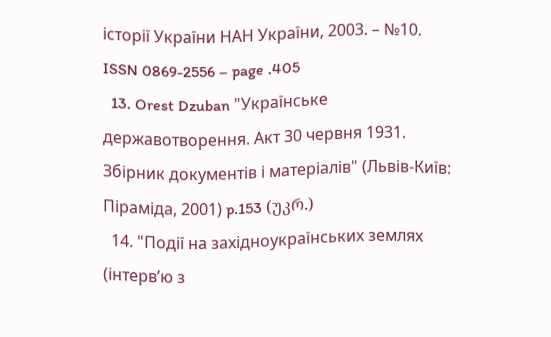історії України НАН України, 2003. – №10. ISSN 0869-2556 – page .405
  13. Orest Dzuban "Українське державотворення. Акт 30 червня 1931. Збірник документів і матеріалів" (Львів-Київ: Піраміда, 2001) p.153 (უკრ.)
  14. "Події на західноукраїнських землях (інтерв’ю з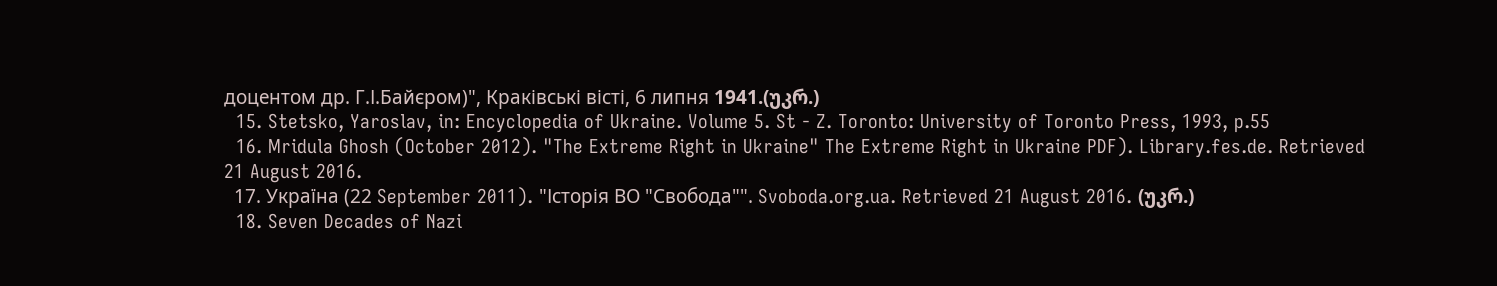доцентом др. Г.І.Байєром)", Краківські вісті, 6 липня 1941.(უკრ.)
  15. Stetsko, Yaroslav, in: Encyclopedia of Ukraine. Volume 5. St - Z. Toronto: University of Toronto Press, 1993, p.55
  16. Mridula Ghosh (October 2012). "The Extreme Right in Ukraine" The Extreme Right in Ukraine PDF). Library.fes.de. Retrieved 21 August 2016.
  17. Україна (22 September 2011). "Історія ВО "Свобода"". Svoboda.org.ua. Retrieved 21 August 2016. (უკრ.)
  18. Seven Decades of Nazi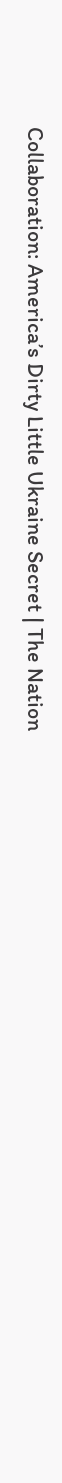Collaboration: America’s Dirty Little Ukraine Secret | The Nation